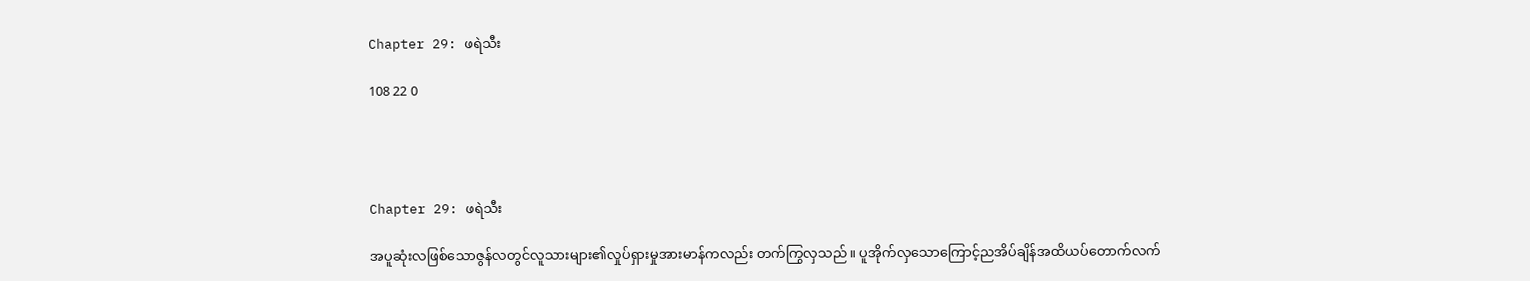Chapter 29: ဖရဲသီး

108 22 0




Chapter 29: ဖရဲသီး

အပူဆုံးလဖြစ်သောဇွန်လတွင်လူသားများ၏လှုပ်ရှားမှုအားမာန်ကလည်း တက်ကြွလှသည်။ ပူအိုက်လှသောကြောင့်ညအိပ်ချိန်အထိယပ်တောက်လက်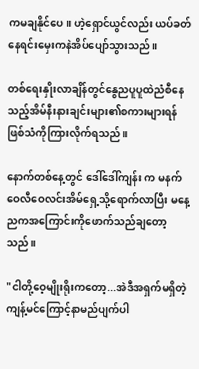ကမချနိုင်ပေ။ ဟဲ့ရှောင်ယွင်လည်း ယပ်ခတ်နေရင်းမှေးကနဲအိပ်ပျော်သွားသည်။

တစ်ရေးနှိုးလာချိန်တွင်နွေညပူပူထဲညံစီနေသည့်အိမ်နီးနားချင်းများ၏စကားများရန်ဖြစ်သံကိုကြားလိုက်ရသည်။

နောက်တစ်နေ့တွင် ဒေါ်ဒေါ်ကျန်း က မနက်ဝေလီဝေလင်းအိမ်ရှေ့သို့ရောက်လာပြီး မနေ့ညကအကြောင်းကိုဖောက်သည်ချတော့သည်။

"ငါတို့ဝေ့မျိုးရိုးကတော့...အဲဒီအရှက်မရှိတဲ့ကျန့်မင်ကြောင့်နာမည်ပျက်ပါ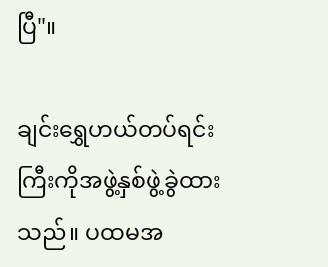ပြီ"။

ချင်းရွှေဟယ်တပ်ရင်းကြီးကိုအဖွဲ့နှစ်ဖွဲ့ခွဲထားသည်။ ပထမအ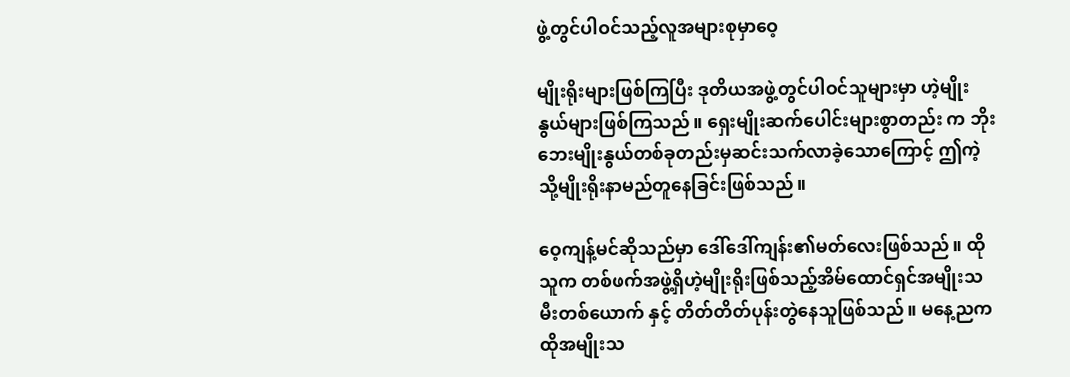ဖွဲ့တွင်ပါဝင်သည့်လူအများစုမှာဝေ့

မျိုးရိုးများဖြစ်ကြပြီး ဒုတိယအဖွဲ့တွင်ပါဝင်သူများမှာ ဟဲ့မျိုးနွယ်များဖြစ်ကြသည်။ ရှေးမျိုးဆက်ပေါင်းများစွာတည်း က ဘိုးဘေးမျိုးနွယ်တစ်ခုတည်းမှဆင်းသက်လာခဲ့သောကြောင့် ဤကဲ့သို့မျိုးရိုးနာမည်တူနေခြင်းဖြစ်သည်။

ဝေ့ကျန့်မင်ဆိုသည်မှာ ဒေါ်ဒေါ်ကျန်း၏မတ်လေးဖြစ်သည်။ ထိုသူက တစ်ဖက်အဖွဲ့ရှိဟဲ့မျိုးရိုးဖြစ်သည့်အိမ်ထောင်ရှင်အမျိုးသမီးတစ်ယောက် နှင့် တိတ်တိတ်ပုန်းတွဲနေသူဖြစ်သည်။ မနေ့ညက ထိုအမျိုးသ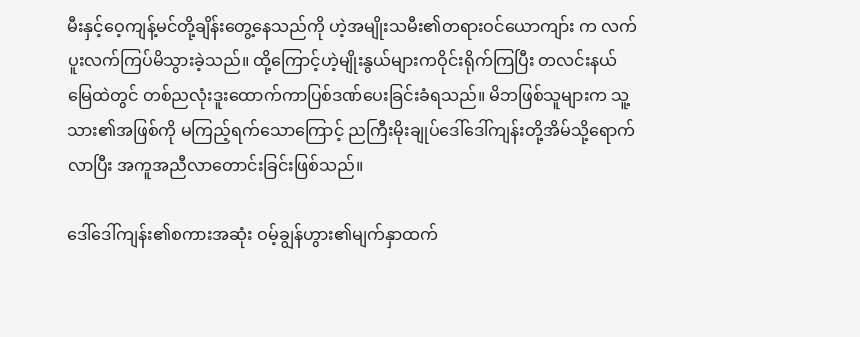မီးနှင့်ဝေ့ကျန့်မင်တို့ချိန်းတွေ့နေသည်ကို ဟဲ့အမျိုးသမီး၏တရားဝင်ယောကျာ်း က လက်ပူးလက်ကြပ်မိသွားခဲ့သည်။ ထို့ကြောင့်ဟဲ့မျိုးနွယ်များကဝိုင်းရိုက်ကြပြီး တလင်းနယ်မြေထဲတွင် တစ်ညလုံးဒူးထောက်ကာပြစ်ဒဏ်ပေးခြင်းခံရသည်။ မိဘဖြစ်သူများက သူ့သား၏အဖြစ်ကို မကြည့်ရက်သောကြောင့် ညကြီးမိုးချုပ်ဒေါ်ဒေါ်ကျန်းတို့အိမ်သို့ရောက်လာပြီး အကူအညီလာတောင်းခြင်းဖြစ်သည်။

ဒေါ်ဒေါ်ကျန်း၏စကားအဆုံး ဝမ့်ချွန်ဟွား၏မျက်နှာထက်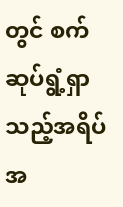တွင် စက်ဆုပ်ရွံ့ရှာသည့်အရိပ်အ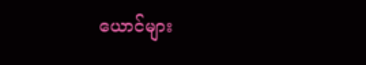ယောင်များ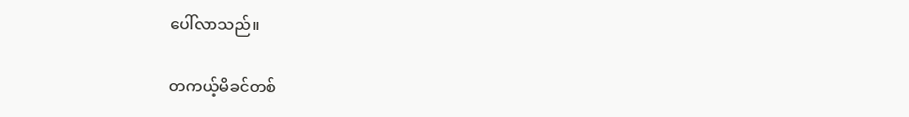ပေါ်လာသည်။

တကယ့်မိခင်တစ်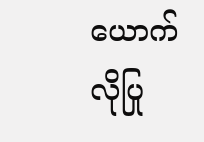ယောက်လိုပြု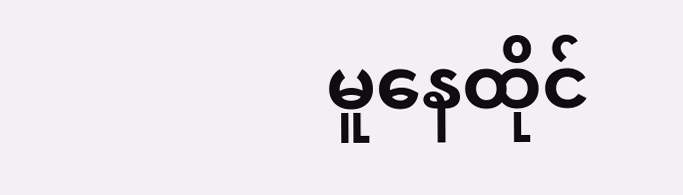မူနေထိုင်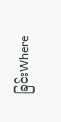ခြင်းWhere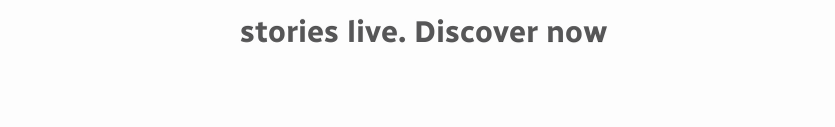stories live. Discover now